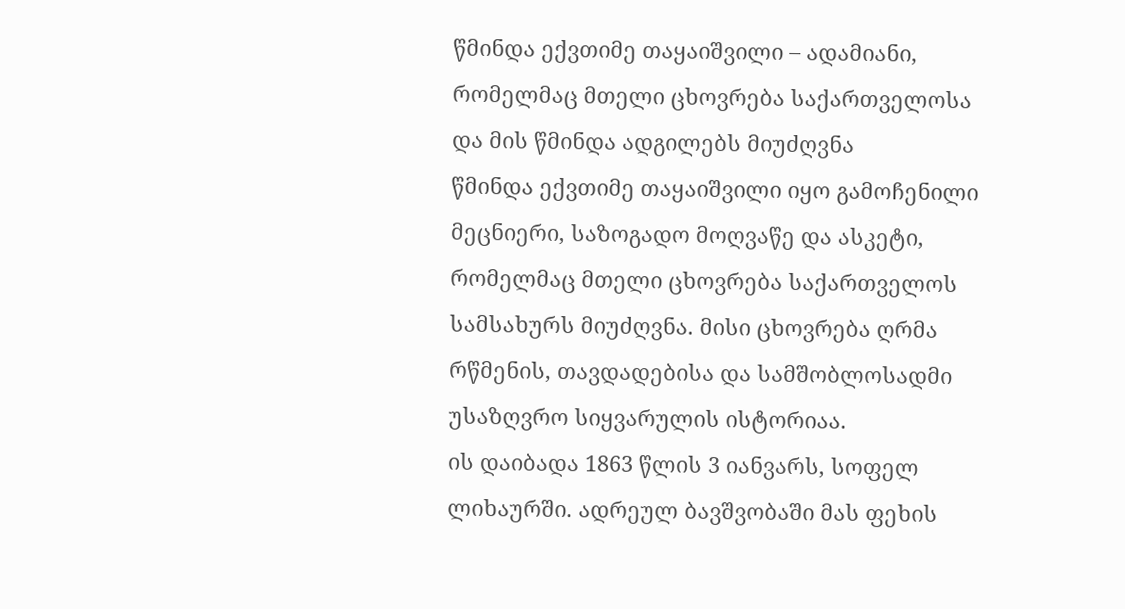წმინდა ექვთიმე თაყაიშვილი – ადამიანი, რომელმაც მთელი ცხოვრება საქართველოსა და მის წმინდა ადგილებს მიუძღვნა
წმინდა ექვთიმე თაყაიშვილი იყო გამოჩენილი მეცნიერი, საზოგადო მოღვაწე და ასკეტი, რომელმაც მთელი ცხოვრება საქართველოს სამსახურს მიუძღვნა. მისი ცხოვრება ღრმა რწმენის, თავდადებისა და სამშობლოსადმი უსაზღვრო სიყვარულის ისტორიაა.
ის დაიბადა 1863 წლის 3 იანვარს, სოფელ ლიხაურში. ადრეულ ბავშვობაში მას ფეხის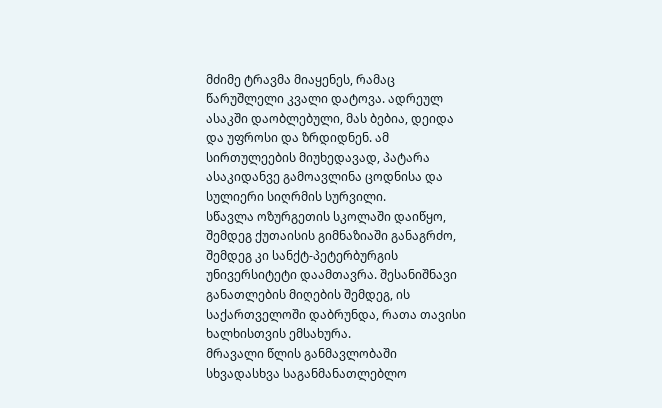მძიმე ტრავმა მიაყენეს, რამაც წარუშლელი კვალი დატოვა. ადრეულ ასაკში დაობლებული, მას ბებია, დეიდა და უფროსი და ზრდიდნენ. ამ სირთულეების მიუხედავად, პატარა ასაკიდანვე გამოავლინა ცოდნისა და სულიერი სიღრმის სურვილი.
სწავლა ოზურგეთის სკოლაში დაიწყო, შემდეგ ქუთაისის გიმნაზიაში განაგრძო, შემდეგ კი სანქტ-პეტერბურგის უნივერსიტეტი დაამთავრა. შესანიშნავი განათლების მიღების შემდეგ, ის საქართველოში დაბრუნდა, რათა თავისი ხალხისთვის ემსახურა.
მრავალი წლის განმავლობაში სხვადასხვა საგანმანათლებლო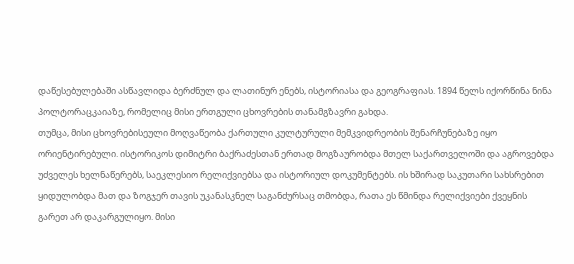დაწესებულებაში ასწავლიდა ბერძნულ და ლათინურ ენებს, ისტორიასა და გეოგრაფიას. 1894 წელს იქორწინა ნინა პოლტორაცკაიაზე, რომელიც მისი ერთგული ცხოვრების თანამგზავრი გახდა.
თუმცა, მისი ცხოვრებისეული მოღვაწეობა ქართული კულტურული მემკვიდრეობის შენარჩუნებაზე იყო ორიენტირებული. ისტორიკოს დიმიტრი ბაქრაძესთან ერთად მოგზაურობდა მთელ საქართველოში და აგროვებდა უძველეს ხელნაწერებს, საეკლესიო რელიქვიებსა და ისტორიულ დოკუმენტებს. ის ხშირად საკუთარი სახსრებით ყიდულობდა მათ და ზოგჯერ თავის უკანასკნელ საგანძურსაც თმობდა, რათა ეს წმინდა რელიქვიები ქვეყნის გარეთ არ დაკარგულიყო. მისი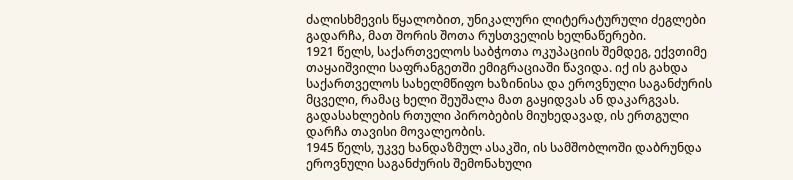ძალისხმევის წყალობით, უნიკალური ლიტერატურული ძეგლები გადარჩა, მათ შორის შოთა რუსთველის ხელნაწერები.
1921 წელს, საქართველოს საბჭოთა ოკუპაციის შემდეგ, ექვთიმე თაყაიშვილი საფრანგეთში ემიგრაციაში წავიდა. იქ ის გახდა საქართველოს სახელმწიფო ხაზინისა და ეროვნული საგანძურის მცველი, რამაც ხელი შეუშალა მათ გაყიდვას ან დაკარგვას. გადასახლების რთული პირობების მიუხედავად, ის ერთგული დარჩა თავისი მოვალეობის.
1945 წელს, უკვე ხანდაზმულ ასაკში, ის სამშობლოში დაბრუნდა ეროვნული საგანძურის შემონახული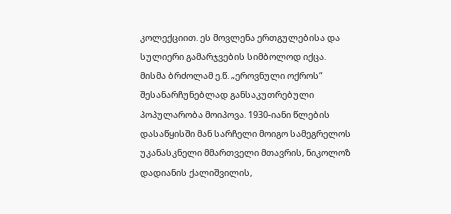კოლექციით. ეს მოვლენა ერთგულებისა და სულიერი გამარჯვების სიმბოლოდ იქცა.
მისმა ბრძოლამ ე.წ. „ეროვნული ოქროს“ შესანარჩუნებლად განსაკუთრებული პოპულარობა მოიპოვა. 1930-იანი წლების დასაწყისში მან სარჩელი მოიგო სამეგრელოს უკანასკნელი მმართველი მთავრის, ნიკოლოზ დადიანის ქალიშვილის,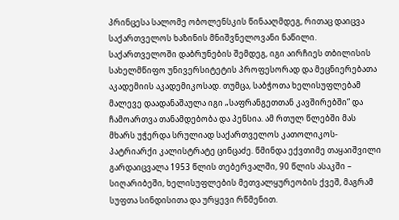პრინცესა სალომე ობოლენსკის წინააღმდეგ, რითაც დაიცვა საქართველოს ხაზინის მნიშვნელოვანი ნაწილი.
საქართველოში დაბრუნების შემდეგ, იგი აირჩიეს თბილისის სახელმწიფო უნივერსიტეტის პროფესორად და მეცნიერებათა აკადემიის აკადემიკოსად. თუმცა, საბჭოთა ხელისუფლებამ მალევე დაადანაშაულა იგი „საფრანგეთთან კავშირებში“ და ჩამოართვა თანამდებობა და პენსია. ამ რთულ წლებში მას მხარს უჭერდა სრულიად საქართველოს კათოლიკოს-პატრიარქი კალისტრატე ცინცაძე. წმინდა ექვთიმე თაყაიშვილი გარდაიცვალა 1953 წლის თებერვალში, 90 წლის ასაკში – სიღარიბეში, ხელისუფლების მეთვალყურეობის ქვეშ, მაგრამ სუფთა სინდისითა და ურყევი რწმენით.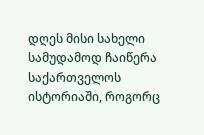დღეს მისი სახელი სამუდამოდ ჩაიწერა საქართველოს ისტორიაში, როგორც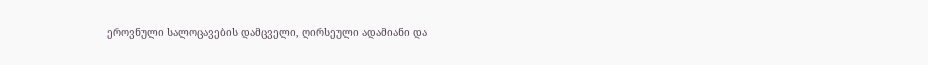ეროვნული სალოცავების დამცველი, ღირსეული ადამიანი და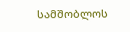სამშობლოს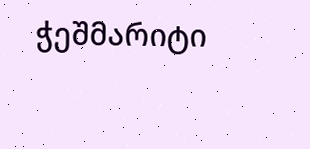ჭეშმარიტი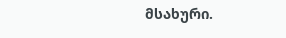მსახური.